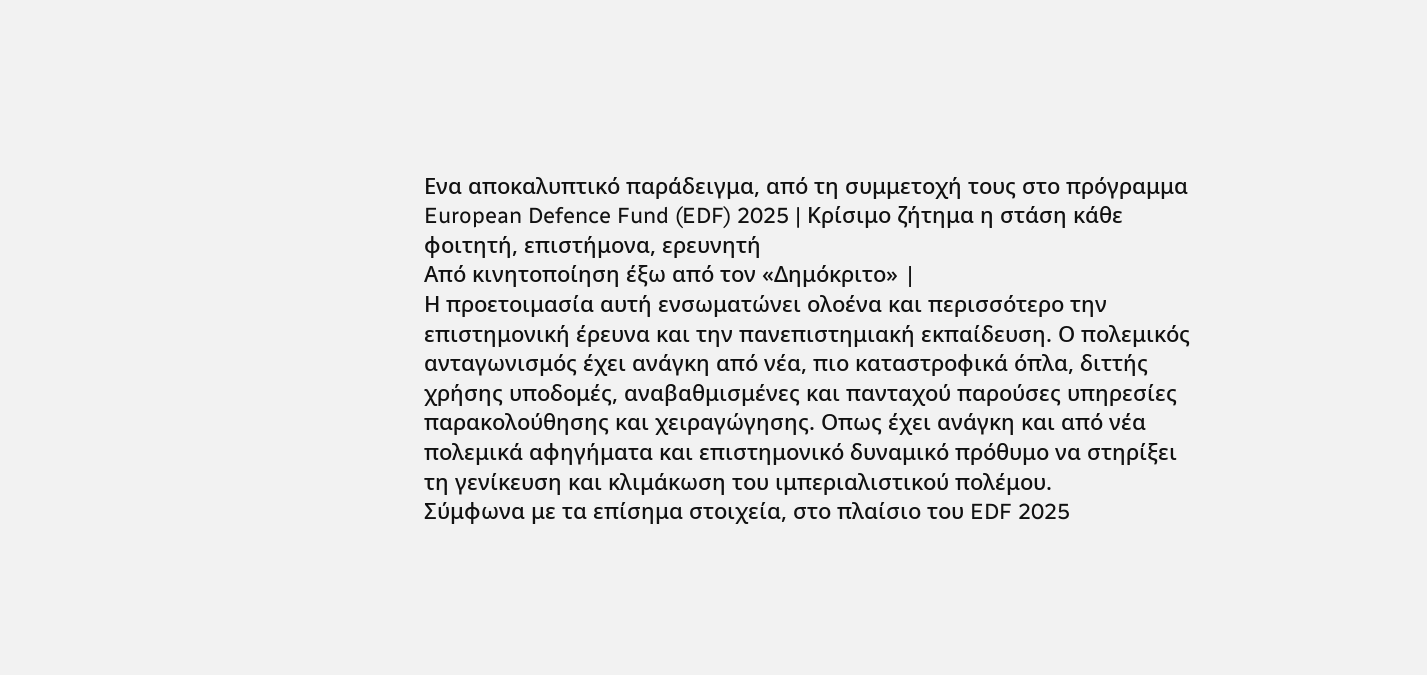Ενα αποκαλυπτικό παράδειγμα, από τη συμμετοχή τους στο πρόγραμμα European Defence Fund (EDF) 2025 | Κρίσιμο ζήτημα η στάση κάθε φοιτητή, επιστήμονα, ερευνητή
Από κινητοποίηση έξω από τον «Δημόκριτο» |
Η προετοιμασία αυτή ενσωματώνει ολοένα και περισσότερο την επιστημονική έρευνα και την πανεπιστημιακή εκπαίδευση. Ο πολεμικός ανταγωνισμός έχει ανάγκη από νέα, πιο καταστροφικά όπλα, διττής χρήσης υποδομές, αναβαθμισμένες και πανταχού παρούσες υπηρεσίες παρακολούθησης και χειραγώγησης. Οπως έχει ανάγκη και από νέα πολεμικά αφηγήματα και επιστημονικό δυναμικό πρόθυμο να στηρίξει τη γενίκευση και κλιμάκωση του ιμπεριαλιστικού πολέμου.
Σύμφωνα με τα επίσημα στοιχεία, στο πλαίσιο του EDF 2025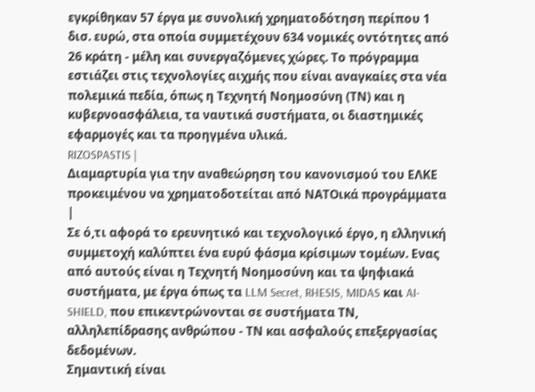εγκρίθηκαν 57 έργα με συνολική χρηματοδότηση περίπου 1 δισ. ευρώ, στα οποία συμμετέχουν 634 νομικές οντότητες από 26 κράτη - μέλη και συνεργαζόμενες χώρες. Το πρόγραμμα εστιάζει στις τεχνολογίες αιχμής που είναι αναγκαίες στα νέα πολεμικά πεδία, όπως η Τεχνητή Νοημοσύνη (ΤΝ) και η κυβερνοασφάλεια, τα ναυτικά συστήματα, οι διαστημικές εφαρμογές και τα προηγμένα υλικά.
RIZOSPASTIS |
Διαμαρτυρία για την αναθεώρηση του κανονισμού του ΕΛΚΕ προκειμένου να χρηματοδοτείται από ΝΑΤΟικά προγράμματα |
Σε ό,τι αφορά το ερευνητικό και τεχνολογικό έργο, η ελληνική συμμετοχή καλύπτει ένα ευρύ φάσμα κρίσιμων τομέων. Ενας από αυτούς είναι η Τεχνητή Νοημοσύνη και τα ψηφιακά συστήματα, με έργα όπως τα LLM Secret, RHESIS, MIDAS και AI-SHIELD, που επικεντρώνονται σε συστήματα ΤΝ, αλληλεπίδρασης ανθρώπου - ΤΝ και ασφαλούς επεξεργασίας δεδομένων.
Σημαντική είναι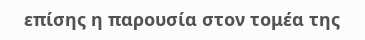επίσης η παρουσία στον τομέα της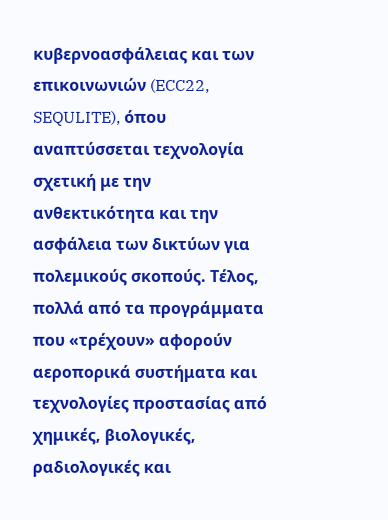κυβερνοασφάλειας και των επικοινωνιών (ECC22, SEQULITE), όπου αναπτύσσεται τεχνολογία σχετική με την ανθεκτικότητα και την ασφάλεια των δικτύων για πολεμικούς σκοπούς. Τέλος, πολλά από τα προγράμματα που «τρέχουν» αφορούν αεροπορικά συστήματα και τεχνολογίες προστασίας από χημικές, βιολογικές, ραδιολογικές και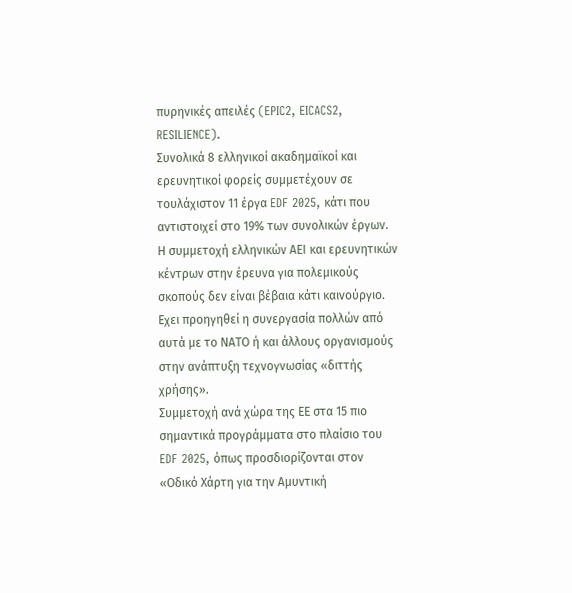πυρηνικές απειλές (EPIC2, EICACS2, RESILIENCE).
Συνολικά 8 ελληνικοί ακαδημαϊκοί και ερευνητικοί φορείς συμμετέχουν σε τουλάχιστον 11 έργα EDF 2025, κάτι που αντιστοιχεί στο 19% των συνολικών έργων. Η συμμετοχή ελληνικών ΑΕΙ και ερευνητικών κέντρων στην έρευνα για πολεμικούς σκοπούς δεν είναι βέβαια κάτι καινούργιο. Εχει προηγηθεί η συνεργασία πολλών από αυτά με το ΝΑΤΟ ή και άλλους οργανισμούς στην ανάπτυξη τεχνογνωσίας «διττής χρήσης».
Συμμετοχή ανά χώρα της ΕΕ στα 15 πιο σημαντικά προγράμματα στο πλαίσιο του EDF 2025, όπως προσδιορίζονται στον «Οδικό Χάρτη για την Αμυντική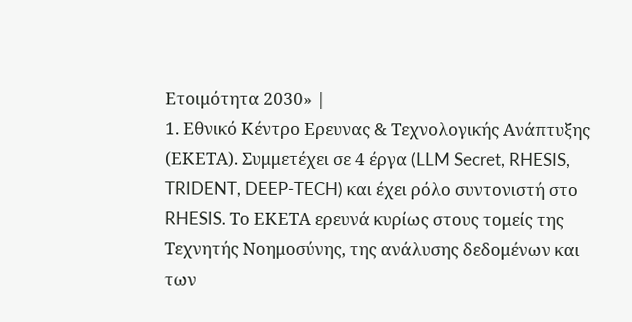Ετοιμότητα 2030» |
1. Εθνικό Κέντρο Ερευνας & Τεχνολογικής Ανάπτυξης (ΕΚΕΤΑ). Συμμετέχει σε 4 έργα (LLM Secret, RHESIS, TRIDENT, DEEP-TECH) και έχει ρόλο συντονιστή στο RHESIS. Το ΕΚΕΤΑ ερευνά κυρίως στους τομείς της Τεχνητής Νοημοσύνης, της ανάλυσης δεδομένων και των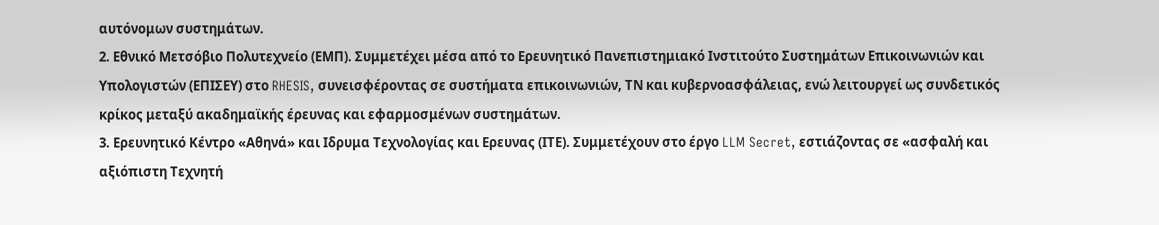αυτόνομων συστημάτων.
2. Εθνικό Μετσόβιο Πολυτεχνείο (ΕΜΠ). Συμμετέχει μέσα από το Ερευνητικό Πανεπιστημιακό Ινστιτούτο Συστημάτων Επικοινωνιών και Υπολογιστών (ΕΠΙΣΕΥ) στο RHESIS, συνεισφέροντας σε συστήματα επικοινωνιών, ΤΝ και κυβερνοασφάλειας, ενώ λειτουργεί ως συνδετικός κρίκος μεταξύ ακαδημαϊκής έρευνας και εφαρμοσμένων συστημάτων.
3. Ερευνητικό Κέντρο «Αθηνά» και Ιδρυμα Τεχνολογίας και Ερευνας (ΙΤΕ). Συμμετέχουν στο έργο LLM Secret, εστιάζοντας σε «ασφαλή και αξιόπιστη Τεχνητή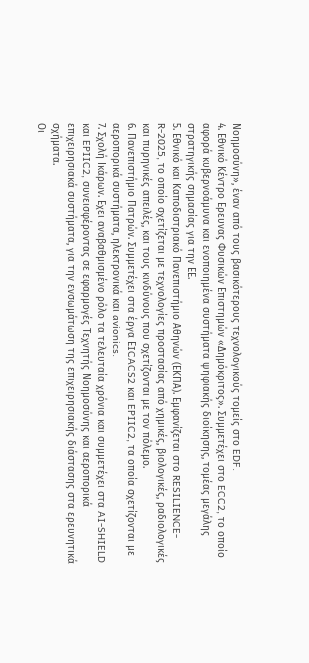Νοημοσύνη», έναν από τους βασικότερους τεχνολογικούς τομείς στο EDF.
4. Εθνικό Κέντρο Ερευνας Φυσικών Επιστημών «Δημόκριτος». Συμμετέχει στο ECC2, το οποίο αφορά κυβερνοάμυνα και ενοποιημένα συστήματα ψηφιακής διοίκησης, τομέας μεγάλης στρατηγικής σημασίας για την ΕΕ.
5. Εθνικό και Καποδιστριακό Πανεπιστήμιο Αθηνών (ΕΚΠΑ). Εμφανίζεται στο RESILIENCE-R-2025, το οποίο σχετίζεται με τεχνολογίες προστασίας από χημικές, βιολογικές, ραδιολογικές και πυρηνικές απειλές, και τους κινδύνους που σχετίζονται με τον πόλεμο.
6. Πανεπιστήμιο Πατρών. Συμμετέχει στα έργα ΕICACS2 και EPIIC2, τα οποία σχετίζονται με αεροπορικά συστήματα, ηλεκτρονικά και avionics.
7. Σχολή Ικάρων. Εχει αναβαθμισμένο ρόλο τα τελευταία χρόνια και συμμετέχει στα AI-SHIELD και EPIIC2, συνεισφέροντας σε εφαρμογές Τεχνητής Νοημοσύνης και αεροπορικά επιχειρησιακά συστήματα, για την ενσωμάτωση της επιχειρησιακής διάστασης στα ερευνητικά σχήματα.
Οι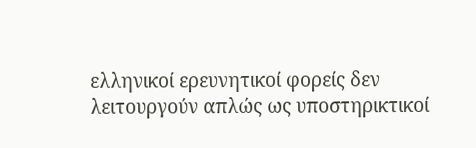ελληνικοί ερευνητικοί φορείς δεν λειτουργούν απλώς ως υποστηρικτικοί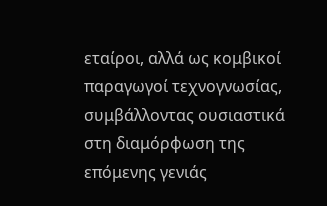εταίροι, αλλά ως κομβικοί παραγωγοί τεχνογνωσίας, συμβάλλοντας ουσιαστικά στη διαμόρφωση της επόμενης γενιάς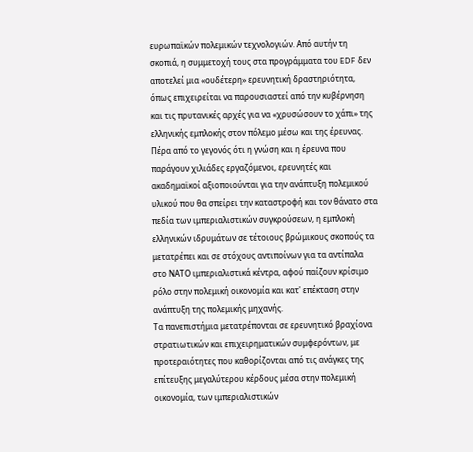ευρωπαϊκών πολεμικών τεχνολογιών. Από αυτήν τη σκοπιά, η συμμετοχή τους στα προγράμματα του EDF δεν αποτελεί μια «ουδέτερη» ερευνητική δραστηριότητα, όπως επιχειρείται να παρουσιαστεί από την κυβέρνηση και τις πρυτανικές αρχές για να «χρυσώσουν το χάπι» της ελληνικής εμπλοκής στον πόλεμο μέσω και της έρευνας.
Πέρα από το γεγονός ότι η γνώση και η έρευνα που παράγουν χιλιάδες εργαζόμενοι, ερευνητές και ακαδημαϊκοί αξιοποιούνται για την ανάπτυξη πολεμικού υλικού που θα σπείρει την καταστροφή και τον θάνατο στα πεδία των ιμπεριαλιστικών συγκρούσεων, η εμπλοκή ελληνικών ιδρυμάτων σε τέτοιους βρώμικους σκοπούς τα μετατρέπει και σε στόχους αντιποίνων για τα αντίπαλα στο ΝΑΤΟ ιμπεριαλιστικά κέντρα, αφού παίζουν κρίσιμο ρόλο στην πολεμική οικονομία και κατ' επέκταση στην ανάπτυξη της πολεμικής μηχανής.
Τα πανεπιστήμια μετατρέπονται σε ερευνητικό βραχίονα στρατιωτικών και επιχειρηματικών συμφερόντων, με προτεραιότητες που καθορίζονται από τις ανάγκες της επίτευξης μεγαλύτερου κέρδους μέσα στην πολεμική οικονομία, των ιμπεριαλιστικών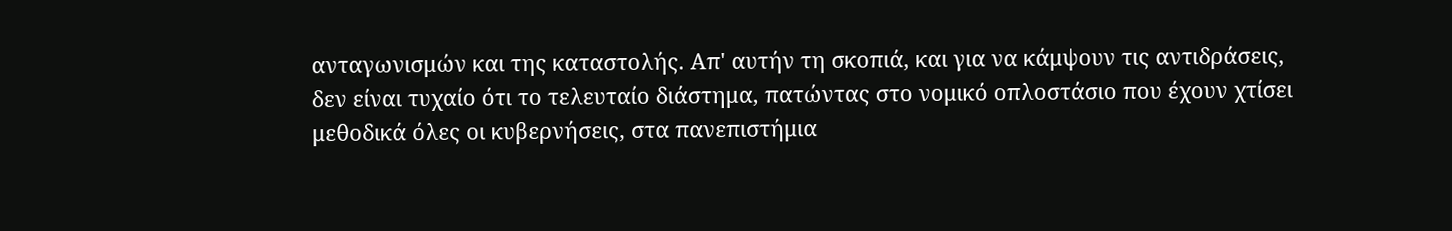ανταγωνισμών και της καταστολής. Απ' αυτήν τη σκοπιά, και για να κάμψουν τις αντιδράσεις, δεν είναι τυχαίο ότι το τελευταίο διάστημα, πατώντας στο νομικό οπλοστάσιο που έχουν χτίσει μεθοδικά όλες οι κυβερνήσεις, στα πανεπιστήμια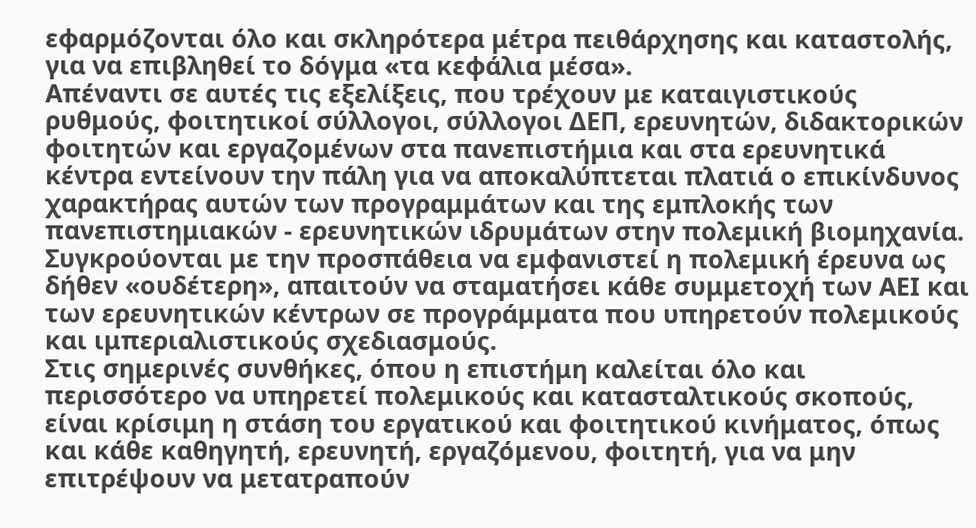εφαρμόζονται όλο και σκληρότερα μέτρα πειθάρχησης και καταστολής, για να επιβληθεί το δόγμα «τα κεφάλια μέσα».
Απέναντι σε αυτές τις εξελίξεις, που τρέχουν με καταιγιστικούς ρυθμούς, φοιτητικοί σύλλογοι, σύλλογοι ΔΕΠ, ερευνητών, διδακτορικών φοιτητών και εργαζομένων στα πανεπιστήμια και στα ερευνητικά κέντρα εντείνουν την πάλη για να αποκαλύπτεται πλατιά ο επικίνδυνος χαρακτήρας αυτών των προγραμμάτων και της εμπλοκής των πανεπιστημιακών - ερευνητικών ιδρυμάτων στην πολεμική βιομηχανία.
Συγκρούονται με την προσπάθεια να εμφανιστεί η πολεμική έρευνα ως δήθεν «ουδέτερη», απαιτούν να σταματήσει κάθε συμμετοχή των ΑΕΙ και των ερευνητικών κέντρων σε προγράμματα που υπηρετούν πολεμικούς και ιμπεριαλιστικούς σχεδιασμούς.
Στις σημερινές συνθήκες, όπου η επιστήμη καλείται όλο και περισσότερο να υπηρετεί πολεμικούς και κατασταλτικούς σκοπούς, είναι κρίσιμη η στάση του εργατικού και φοιτητικού κινήματος, όπως και κάθε καθηγητή, ερευνητή, εργαζόμενου, φοιτητή, για να μην επιτρέψουν να μετατραπούν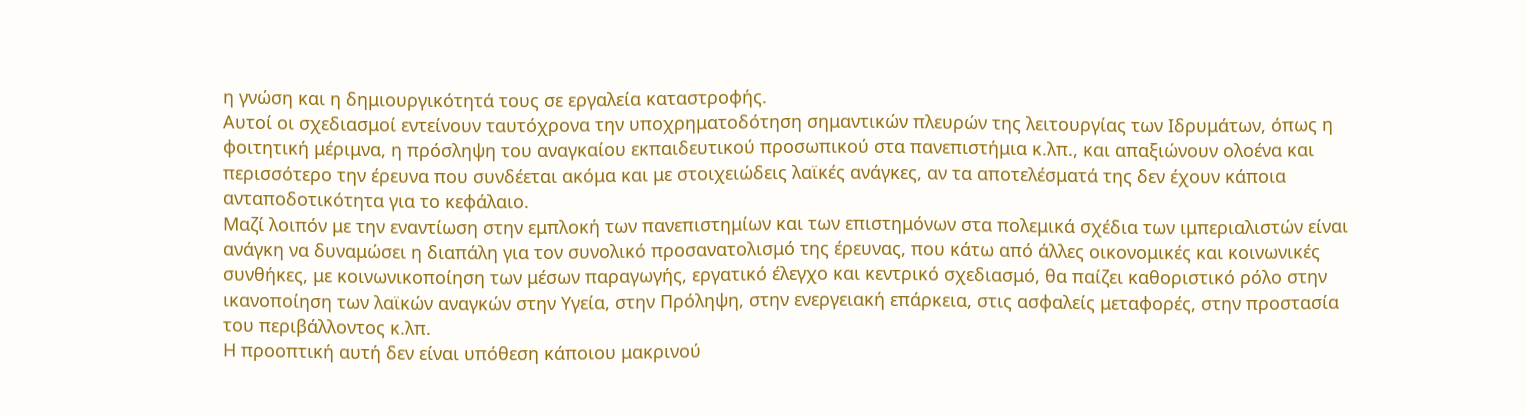η γνώση και η δημιουργικότητά τους σε εργαλεία καταστροφής.
Αυτοί οι σχεδιασμοί εντείνουν ταυτόχρονα την υποχρηματοδότηση σημαντικών πλευρών της λειτουργίας των Ιδρυμάτων, όπως η φοιτητική μέριμνα, η πρόσληψη του αναγκαίου εκπαιδευτικού προσωπικού στα πανεπιστήμια κ.λπ., και απαξιώνουν ολοένα και περισσότερο την έρευνα που συνδέεται ακόμα και με στοιχειώδεις λαϊκές ανάγκες, αν τα αποτελέσματά της δεν έχουν κάποια ανταποδοτικότητα για το κεφάλαιο.
Μαζί λοιπόν με την εναντίωση στην εμπλοκή των πανεπιστημίων και των επιστημόνων στα πολεμικά σχέδια των ιμπεριαλιστών είναι ανάγκη να δυναμώσει η διαπάλη για τον συνολικό προσανατολισμό της έρευνας, που κάτω από άλλες οικονομικές και κοινωνικές συνθήκες, με κοινωνικοποίηση των μέσων παραγωγής, εργατικό έλεγχο και κεντρικό σχεδιασμό, θα παίζει καθοριστικό ρόλο στην ικανοποίηση των λαϊκών αναγκών στην Υγεία, στην Πρόληψη, στην ενεργειακή επάρκεια, στις ασφαλείς μεταφορές, στην προστασία του περιβάλλοντος κ.λπ.
Η προοπτική αυτή δεν είναι υπόθεση κάποιου μακρινού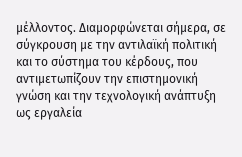μέλλοντος. Διαμορφώνεται σήμερα, σε σύγκρουση με την αντιλαϊκή πολιτική και το σύστημα του κέρδους, που αντιμετωπίζουν την επιστημονική γνώση και την τεχνολογική ανάπτυξη ως εργαλεία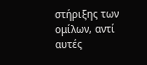στήριξης των ομίλων, αντί αυτές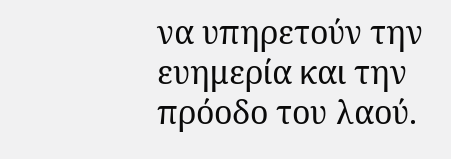να υπηρετούν την ευημερία και την πρόοδο του λαού.